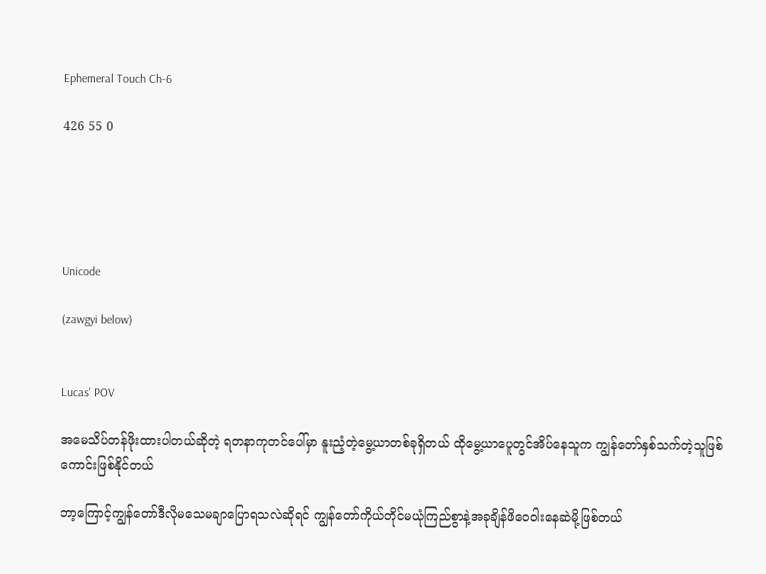Ephemeral Touch Ch-6

426 55 0





Unicode

(zawgyi below)


Lucas' POV

အမေသိပ်တန်ဖိုးထားပါတယ်ဆိုတဲ့ ရတနာကုတင်ပေါ်မှာ နူးညံ့တဲ့မွေ့ယာတစ်ခုရှိတယ် ထိုမွေ့ယာပေူတွင်အိပ်နေသူက ကျွန်တော်နှစ်သက်တဲ့သူဖြစ်ကောင်းဖြစ်နိုင်တယ်

ဘာ့ကြောင့်ကျွန်တော်ဒီလိုမသေမချာပြောရသလဲဆိုရင် ကျွန်တော်ကိုယ်တိုင်မယုံကြည်စွာနဲ့အခုချိန်ဖိဝေဝါးနေဆဲမို့ဖြစ်တယ်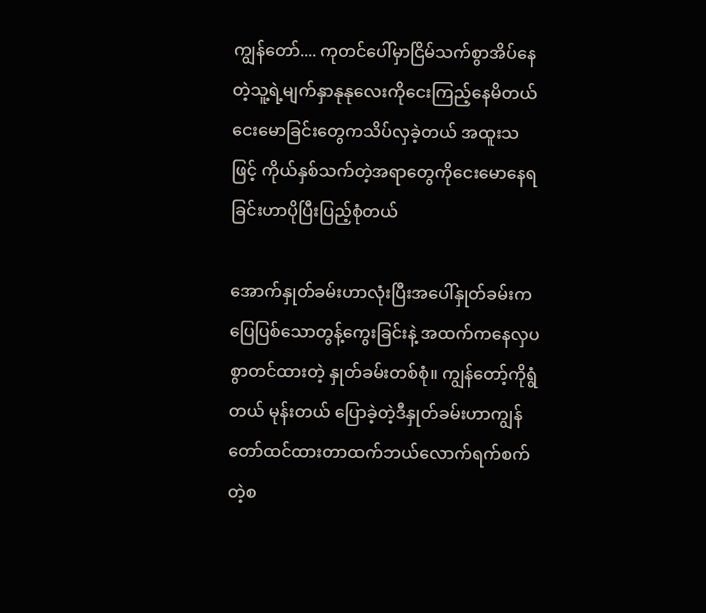ကျွန်တော်.... ကုတင်ပေါ်မှာငြိမ်သက်စွာအိပ်နေတဲ့သူ့ရဲ့မျက်နှာနုနုလေးကိုငေးကြည့်နေမိတယ် ငေးမောခြင်းတွေကသိပ်လှခဲ့တယ် အထူးသဖြင့် ကိုယ်နှစ်သက်တဲ့အရာတွေကိုငေးမောနေရခြင်းဟာပိုပြီးပြည့်စုံတယ်

အောက်နှုတ်ခမ်းဟာလုံးပြီးအပေါ်နှုတ်ခမ်းက ပြေပြစ်သောတွန့်ကွေးခြင်းနဲ့ အထက်ကနေလှပစွာတင်ထားတဲ့ နှုတ်ခမ်းတစ်စုံ။ ကျွန်တော့်ကိုရွံတယ် မုန်းတယ် ပြောခဲ့တဲ့ဒီနှုတ်ခမ်းဟာကျွန်တော်ထင်ထားတာထက်ဘယ်လောက်ရက်စက်တဲ့စ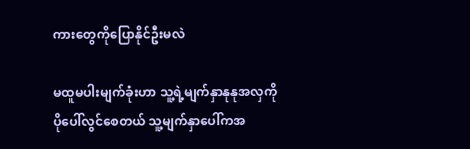ကားတွေကိုပြောနိုင်ဦးမလဲ

မထူမပါးမျက်ခုံးဟာ သူ့ရဲ့မျက်နှာနုနုအလှကိုပိုပေါ်လွင်စေတယ် သူ့မျက်နှာပေါ်ကအ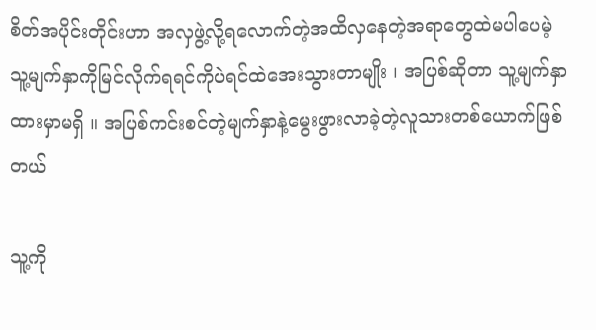စိတ်အပိုင်းတိုင်းဟာ အလှဖွဲ့လို့ရလောက်တဲ့အထိလှနေတဲ့အရာတွေထဲမပါပေမဲ့ သူ့မျက်နှာကိုမြင်လိုက်ရရင်ကိုပဲရင်ထဲအေးသွားတာမျိုး ၊ အပြစ်ဆိုတာ သူ့မျက်နှာထားမှာမရှိ ။ အပြစ်ကင်းစင်တဲ့မျက်နှာနဲ့မွေးဖွားလာခဲ့တဲ့လူသားတစ်ယောက်ဖြစ်တယ်

သူ့ကို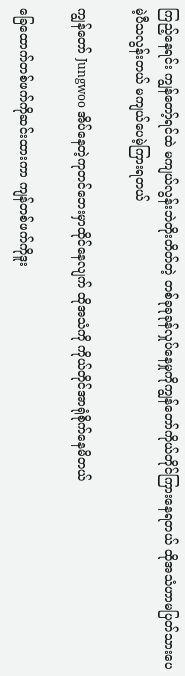ကြည့်နေရင်း ကျွန်တော့်ရင်ထဲ မကျယ်လွန်းဘဲတိုးတိတ်တဲ့ တစ်ခုခုခုန်လှုပ်နေမှုကိုကျွန်တော်ကိုယ်တိုင်ကြားနေရတယ် ထိုအသံဟာမပြတ်သားပေမဲ့ပီသလွန်းတယ် မကျယ်ပေမဲ့ကြားရတယ်

ကျွန်တော် Jungwoo အိပ်နေတဲ့ကုတင်ဘေးမှာထိုင်နေလျက် ထိုအသံကို ကိုယ်တိုင်အာရုံစိုက်နေမိတယ်

ခြေထောက်တစ်ဖက်ကိုဆင်းထားကာ ကျန်တစ်ဖက်ကိုဒူး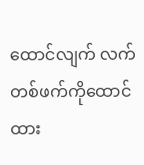ထောင်လျက် လက်တစ်ဖက်ကိုထောင်ထား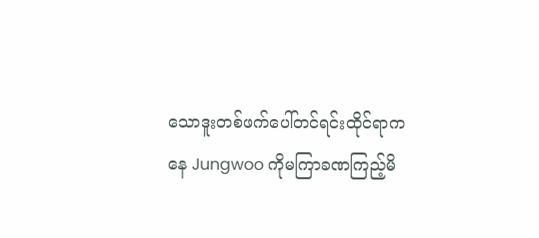သောဒူးတစ်ဖက်ပေါ်တင်ရင်းထိုင်ရာကနေ Jungwoo ကိုမကြာခဏကြည့်မိ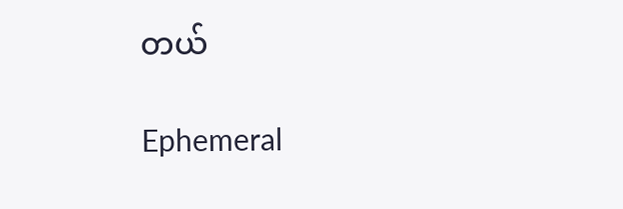တယ်

Ephemeral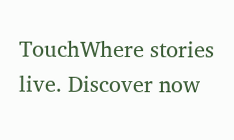TouchWhere stories live. Discover now